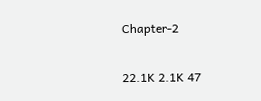Chapter-2

22.1K 2.1K 47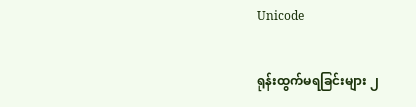Unicode

ရုန်းထွက်မရခြင်းများ ၂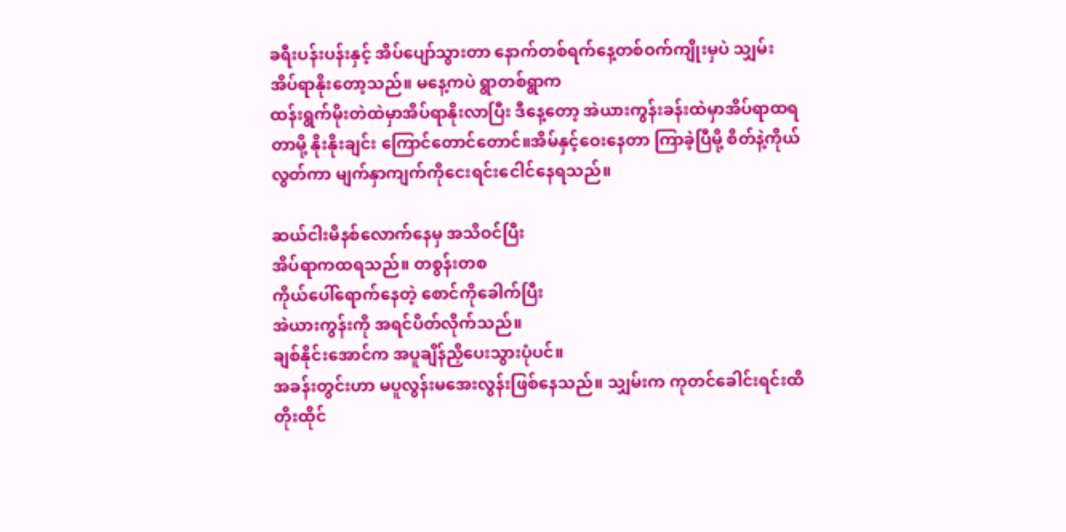ခရီးပန်းပန်းနှင့် အိပ်ပျော်သွားတာ နောက်တစ်ရက်နေ့တစ်ဝက်ကျိုးမှပဲ သျှမ်းအိပ်ရာနိုးတော့သည်။ မနေ့ကပဲ ရွာတစ်ရွာက
ထန်းရွက်မိုးတဲထဲမှာအိပ်ရာနိုးလာပြီး ဒီနေ့တော့ အဲယားကွန်းခန်းထဲမှာအိပ်ရာထရတာမို့ နိုးနိုးချင်း ကြောင်တောင်တောင်။အိမ်နှင့်ဝေးနေတာ ကြာခဲ့ပြီမို့ စိတ်နဲ့ကိုယ်လွတ်ကာ မျက်နှာကျက်ကိုငေးရင်းငေါင်နေရသည်။

ဆယ်ငါးမိနစ်လောက်နေမှ အသိဝင်ပြီး
အိပ်ရာကထရသည်။ တစွန်းတစ
ကိုယ်ပေါ်ရောက်နေတဲ့ စောင်ကိုခေါက်ပြီး
အဲယားကွန်းကို အရင်ပိတ်လိုက်သည်။
ချစ်နိုင်းအောင်က အပူချိန်ညှိပေးသွားပုံပင်။
အခန်းတွင်းဟာ မပူလွန်းမအေးလွန်းဖြစ်နေသည်။ သျှမ်းက ကုတင်ခေါင်းရင်းထိတိုးထိုင်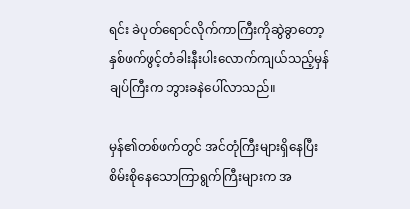ရင်း ခဲပုတ်ရောင်လိုက်ကာကြီးကိုဆွဲခွာတော့ နှစ်ဖက်ဖွင့်တံခါးနီးပါးလောက်ကျယ်သည့်မှန်ချပ်ကြီးက ဘွားခနဲပေါ်လာသည်။

မှန်၏တစ်ဖက်တွင် အင်တုံကြီးများရှိနေပြီး
စိမ်းစိုနေသောကြာရွက်ကြီးများက အ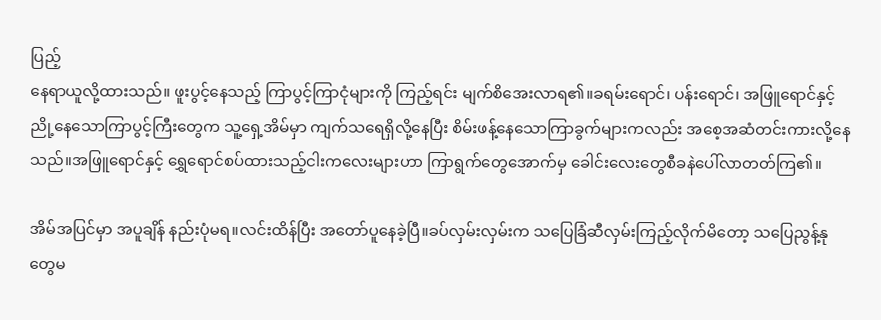ပြည့်
နေရာယူလို့ထားသည်။ ဖူးပွင့်နေသည့် ကြာပွင့်ကြာငုံများကို ကြည့်ရင်း မျက်စိအေးလာရ၏။ခရမ်းရောင်၊ ပန်းရောင်၊ အဖြူရောင်နှင့် ညို့နေသောကြာပွင့်ကြီးတွေက သူ့ရှေ့အိမ်မှာ ကျက်သရေရှိလို့နေပြီး စိမ်းဖန့်နေသောကြာခွက်များကလည်း အစေ့အဆံတင်းကားလို့နေသည်။အဖြူရောင်နှင့် ရွှေရောင်စပ်ထားသည့်ငါးကလေးများဟာ ကြာရွက်တွေအောက်မှ ခေါင်းလေးတွေစီခနဲပေါ်လာတတ်ကြ‌၏။

အိမ်အပြင်မှာ အပူချိန် နည်းပုံမရ။လင်းထိန်ပြီး အတော်ပူနေခဲ့ပြီ။ခပ်လှမ်းလှမ်းက သပြေခြံဆီလှမ်းကြည့်လိုက်မိတော့ သပြေညွန့်နုတွေမ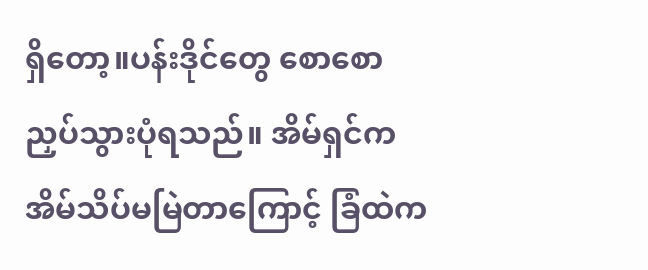ရှိတော့။ပန်းဒိုင်တွေ စောစောညှပ်သွားပုံရသည်။ အိမ်ရှင်က အိမ်သိပ်မမြဲတာကြောင့် ခြံထဲက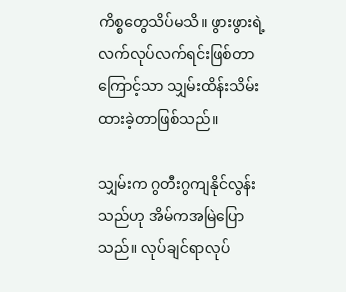ကိစ္စတွေသိပ်မသိ။ ဖွားဖွားရဲ့ လက်လုပ်လက်ရင်းဖြစ်တာကြောင့်သာ သျှမ်းထိန်းသိမ်းထားခဲ့တာဖြစ်သည်။

သျှမ်းက ဂွတီးဂွကျနိုင်လွန်းသည်ဟု အိမ်ကအမြဲပြောသည်။ လုပ်ချင်ရာလုပ်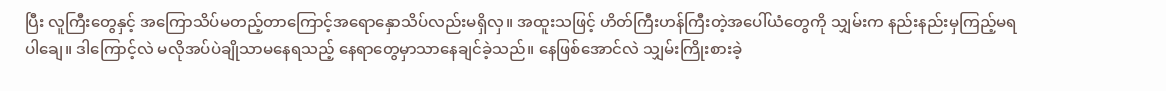ပြီး လူကြီးတွေနှင့် အကြောသိပ်မတည့်တာကြောင့်အရောနှောသိပ်လည်းမရှိလှ။ အထူးသဖြင့် ဟိတ်ကြီးဟန်ကြီးတဲ့အပေါ်ယံတွေကို သျှမ်းက နည်းနည်းမှကြည့်မရပါချေ။ ဒါကြောင့်လဲ မလိုအပ်ပဲချိုသာမနေရသည့် နေရာတွေမှာသာနေချင်ခဲ့သည်။ နေဖြစ်အောင်လဲ သျှမ်းကြိုးစားခဲ့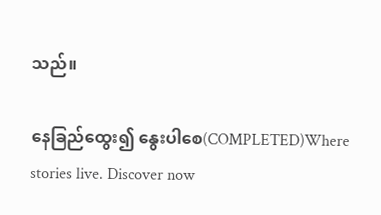သည်။

နေခြည်ထွေး၍ နွေးပါစေ(COMPLETED)Where stories live. Discover now